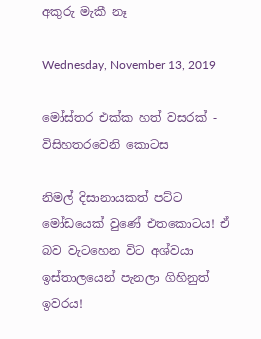අකුරු මැකී නෑ

Wednesday, November 13, 2019

මෝස්‌තර එක්ක හත් වසරක් - විසිහතරවෙනි කොටස

නිමල් දිසානායකත් පට්ට මෝඩයෙක් වුණේ එතකොටය! ඒ බව වැටහෙන විට අශ්වයා ඉස්තාලයෙන් පැනලා ගිහිනුත් ඉවරය!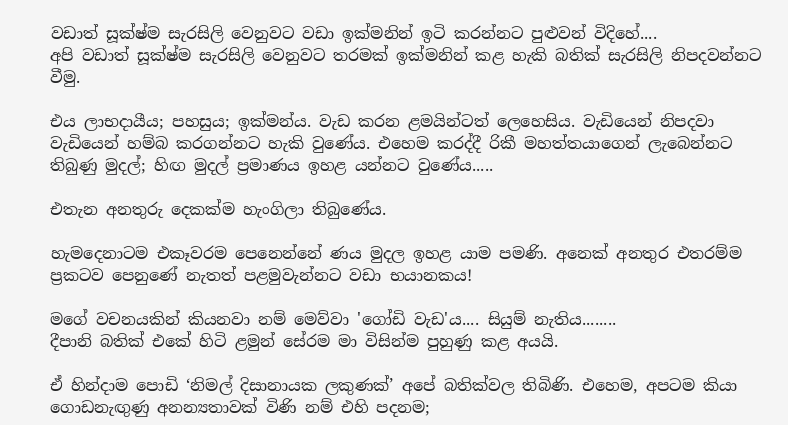වඩාත් සූක්ෂ්ම සැරසිලි වෙනුවට වඩා ඉක්මනින් ඉටි කරන්නට පුළුවන් විදිහේ....
අපි වඩාත් සූක්ෂ්ම සැරසිලි වෙනුවට තරමක් ඉක්මනින් කළ හැකි බතික් සැරසිලි නිපදවන්නට වීමු.

එය ලාභදායීය; පහසුය; ඉක්මන්ය. වැඩ කරන ළමයින්ටත් ලෙහෙසිය. වැඩියෙන් නිපදවා වැඩියෙන් හම්බ කරගන්නට හැකි වුණේය. එහෙම කරද්දී රිකී මහත්තයාගෙන් ලැබෙන්නට තිබුණු මුදල්; හිඟ මුදල් ප්‍රමාණය ඉහළ යන්නට වුණේය.....

එතැන අනතුරු දෙකක්ම හැංගිලා තිබුණේය.

හැමදෙනාටම එකෑවරම පෙනෙන්නේ ණය මුදල ඉහළ යාම පමණි. අනෙක් අනතුර එතරම්ම ප්‍රකටව පෙනුණේ නැතත් පළමුවැන්නට වඩා භයානකය!

මගේ වචනයකින් කියනවා නම් මෙව්වා 'ගෝඩි වැඩ'ය.... සියුම් නැතිය........
දීපානි බතික් එකේ හිටි ළමුන් සේරම මා විසින්ම පුහුණු කළ අයයි.

ඒ හින්දාම පොඩි ‘නිමල් දිසානායක ලකුණක්’ අපේ බතික්වල තිබිණි. එහෙම, අපටම කියා ගොඩනැඟුණු අනන්‍යතාවක් විණි නම් එහි පදනම;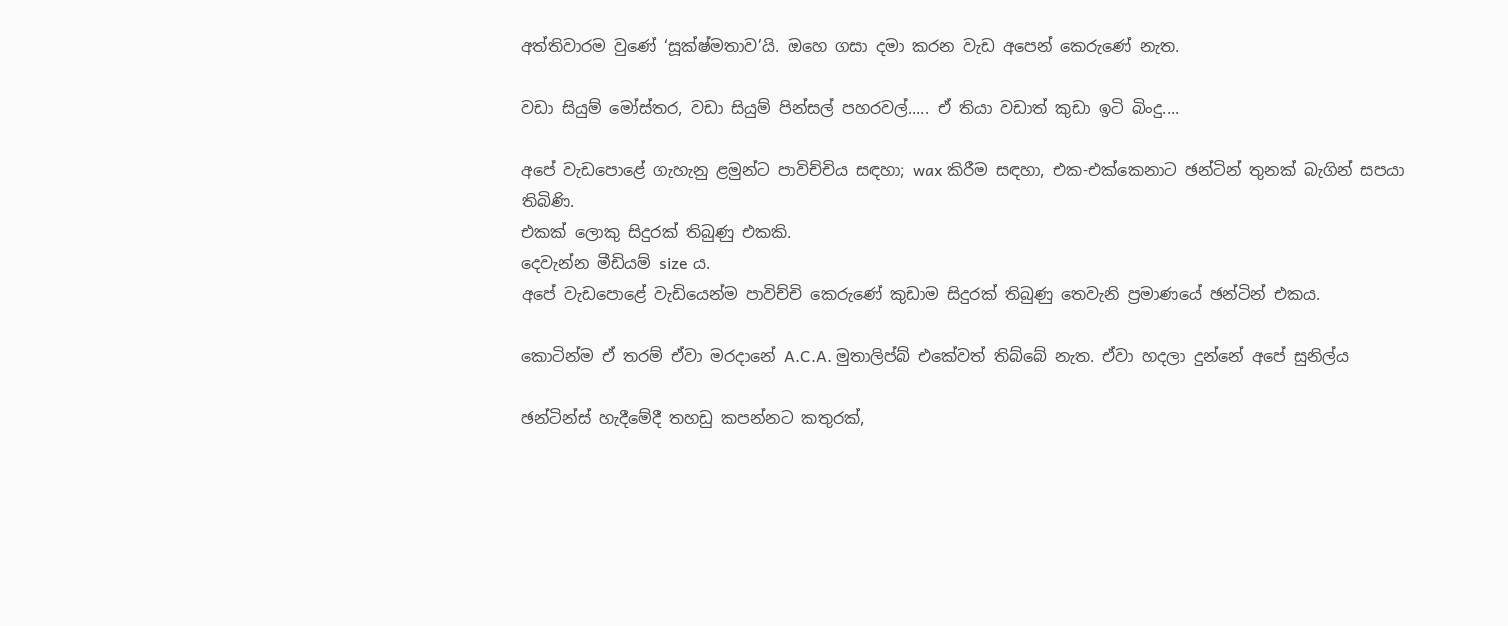අත්තිවාරම වුණේ ‘සූක්ෂ්මතාව’යි. ඔහෙ ගසා දමා කරන වැඩ අපෙන් කෙරුණේ නැත.

වඩා සියුම් මෝස්‌තර, වඩා සියුම් පින්සල් පහරවල්..... ඒ තියා වඩාත් කුඩා ඉටි බිංදු....

අපේ වැඩපොළේ ගැහැනු ළමුන්ට පාවිච්චිය සඳහා; wax කිරීම සඳහා, එක-එක්කෙනාට ඡන්ටින් තුනක් බැගින් සපයා තිබිණි.
එකක් ලොකු සිදුරක් තිබුණු එකකි.
දෙවැන්න මීඩියම් size ය.
අපේ වැඩපොළේ වැඩියෙන්ම පාවිච්චි කෙරුණේ කුඩාම සිදුරක් තිබුණු තෙවැනි ප්‍රමාණයේ ඡන්ටින් එකය.

කොටින්ම ඒ තරම් ඒවා මරදානේ A.C.A. මුතාලිප්බ් එකේවත් තිබ්බේ නැත. ඒවා හදලා දුන්නේ අපේ සුනිල්ය

ඡන්ටින්ස් හැදීමේදී තහඩු කපන්නට කතුරක්,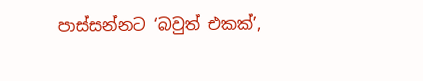පාස්සන්නට ‘බවුත් එකක්’,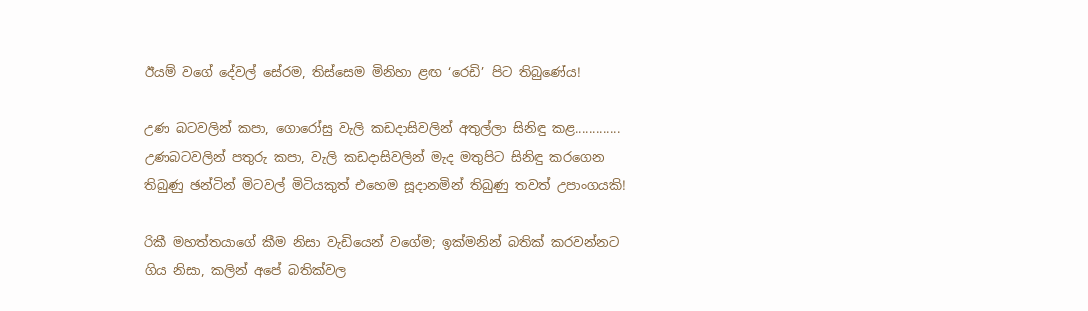ඊයම් වගේ දේවල් සේරම, තිස්සෙම මිනිහා ළඟ ‘රෙඩි’ පිට තිබුණේය!

උණ බටවලින් කපා, ගොරෝසු වැලි කඩදාසිවලින් අතුල්ලා සිනිඳු කළ.............
උණබටවලින් පතුරු කපා, වැලි කඩදාසිවලින් මැද මතුපිට සිනිඳු කරගෙන තිබුණු ඡන්ටින් මිටවල් මිටියකුත් එහෙම සූදානමින් තිබුණු තවත් උපාංගයකි!

රිකී මහත්තයාගේ කීම නිසා වැඩියෙන් වගේම; ඉක්මනින් බතික් කරවන්නට ගිය නිසා, කලින් අපේ බතික්වල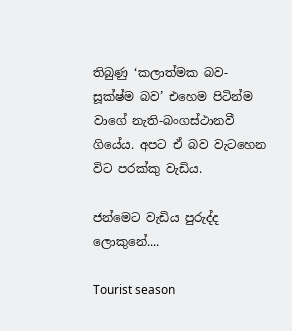තිබුණු ‘කලාත්මක බව- සූක්ෂ්ම බව’ එහෙම පිටින්ම වාගේ නැති-බංගස්ථානවී ගියේය. අපට ඒ බව වැටහෙන විට පරක්කු වැඩිය.

ජන්මෙට වැඩිය පුරුද්ද ලොකුනේ....

Tourist season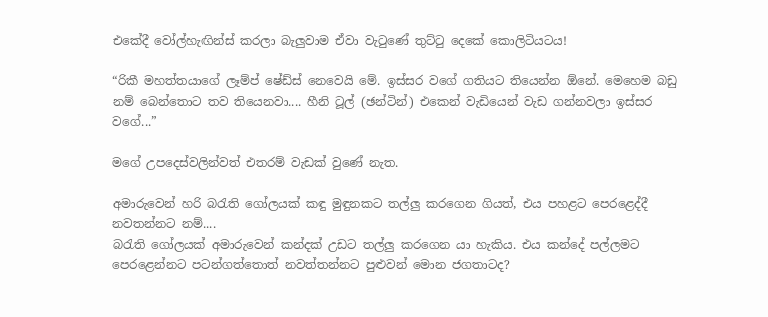එකේදී වෝල්හැඟින්ස් කරලා බැලුවාම ඒවා වැටුණේ තුට්ටු දෙකේ කොලිටියටය!

“රිකී මහත්තයාගේ ලෑම්ප් ෂේඩ්ස් නෙවෙයි මේ. ඉස්සර වගේ ගතියට තියෙන්න ඕනේ. මෙහෙම බඩු නම් බෙන්තොට තව තියෙනවා.... හීනි ටූල් (ඡන්ටින්) එකෙන් වැඩියෙන් වැඩ ගන්නවලා ඉස්සර වගේ...”

මගේ උපදෙස්වලින්වත් එතරම් වැඩක් වුණේ නැත.

අමාරුවෙන් හරි බරැති ගෝලයක් කඳු මුඳුනකට තල්ලු කරගෙන ගියත්, එය පහළට පෙරළෙද්දී නවතන්නට නම්....
බරැති ගෝලයක් අමාරුවෙන් කන්දක් උඩට තල්ලු කරගෙන යා හැකිය. එය කන්දේ පල්ලමට පෙරළෙන්නට පටන්ගත්තොත් නවත්තන්නට පුළුවන් මොන ජගතාටද?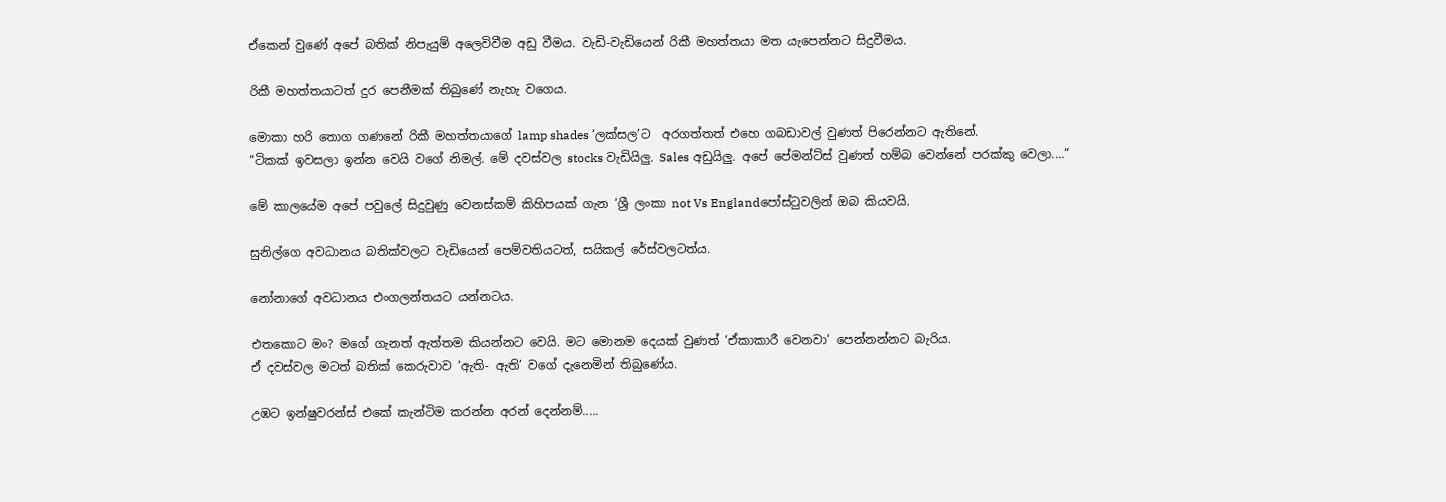ඒකෙන් වුණේ අපේ බතික් නිපැයුම් අලෙවිවීම අඩු වීමය. වැඩි-වැඩියෙන් රිකී මහත්තයා මත යැපෙන්නට සිදුවීමය.

රිකී මහත්තයාටත් දුර පෙනීමක් තිබුණේ නැහැ වගෙය.

මොකා හරි තොග ගණනේ රිකී මහත්තයාගේ lamp shades ‘ලක්සල’ට  අරගත්තත් එහෙ ගබඩාවල් වුණත් පිරෙන්නට ඇතිනේ.
“ටිකක් ඉවසලා ඉන්න වෙයි වගේ නිමල්. මේ දවස්වල stocks වැඩියිලු. Sales අඩුයිලු. අපේ පේමන්ට්ස් වුණත් හම්බ වෙන්නේ පරක්කු වෙලා....”

මේ කාලයේම අපේ පවුලේ සිදුවුණු වෙනස්කම් කිහිපයක් ගැන ‘ශ්‍රී ලංකා not Vs Englandපෝස්ටුවලින් ඔබ කියවයි.

සුනිල්ගෙ අවධානය බතික්වලට වැඩියෙන් පෙම්වතියටත්, සයිකල් රේස්වලටත්ය.

නෝනාගේ අවධානය එංගලන්තයට යන්නටය.

එතකොට මං? මගේ ගැනත් ඇත්තම කියන්නට වෙයි. මට මොනම දෙයක් වුණත් ‘ඒකාකාරී වෙනවා’ පෙන්නන්නට බැරිය.
ඒ දවස්වල මටත් බතික් කෙරුවාව ‘ඇති- ඇති’ වගේ දැනෙමින් තිබුණේය.

උඹට ඉන්ෂුවරන්ස් එකේ කැන්ටිම කරන්න අරන් දෙන්නම්.....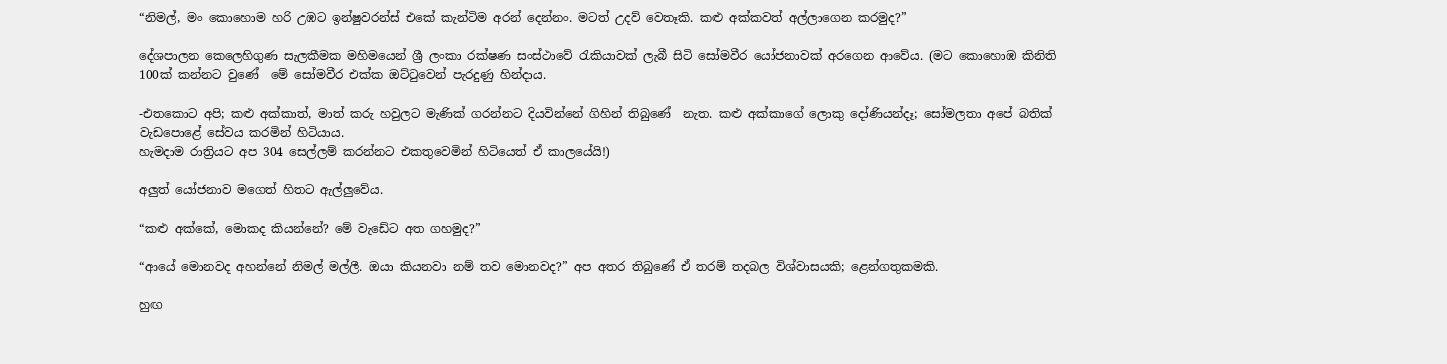“නිමල්, මං කොහොම හරි උඹට ඉන්ෂුවරන්ස් එකේ කැන්ටිම අරන් දෙන්නං. මටත් උදව් වෙතෑකි. කළු අක්කවත් අල්ලාගෙන කරමුද?”

දේශපාලන කෙලෙහිගුණ සැලකීමක මහිමයෙන් ශ්‍රී ලංකා රක්ෂණ සංස්ථාවේ රැකියාවක් ලැබී සිටි සෝමවීර යෝජනාවක් අරගෙන ආවේය. (මට කොහොඹ කිනිති 100ක් කන්නට වුණේ  මේ සෝමවීර එක්ක ඔට්ටුවෙන් පැරදුණු හින්දාය.

-එතකොට අපි; කළු අක්කාත්, මාත් කරු හවුලට මැණික් ගරන්නට දියවින්නේ ගිහින් තිබුණේ  නැත. කළු අක්කාගේ ලොකු දෝණියන්දෑ; සෝමලතා අපේ බතික් වැඩපොළේ සේවය කරමින් හිටියාය.
හැමදාම රාත්‍රියට අප 304 සෙල්ලම් කරන්නට එකතුවෙමින් හිටියෙත් ඒ කාලයේයි!)

අලුත් යෝජනාව මගෙත් හිතට ඇල්ලුවේය.

“කළු අක්කේ, මොකද කියන්නේ? මේ වැඩේට අත ගහමුද?”

“ආයේ මොනවද අහන්නේ නිමල් මල්ලී. ඔයා කියනවා නම් තව මොනවද?” අප අතර තිබුණේ ඒ තරම් තදබල විශ්වාසයකි; ළෙන්ගතුකමකි.

හුඟ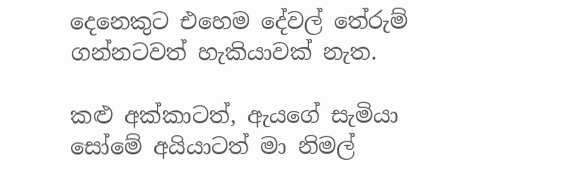දෙනෙකුට එහෙම දේවල් තේරුම් ගන්නටවත් හැකියාවක් නැත.

කළු අක්කාටත්, ඇයගේ සැමියා සෝමේ අයියාටත් මා නිමල්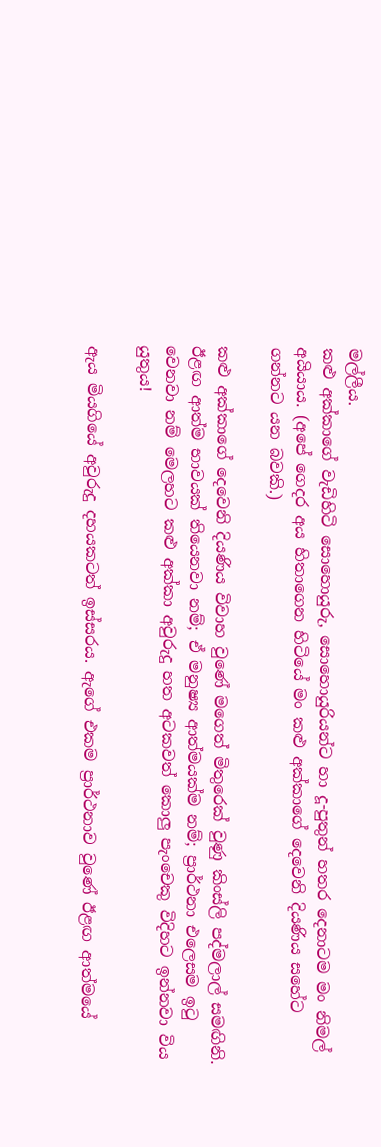මල්ලීය.
කළු අක්කාගේ වැඩිහිටි සොහොයුරු, සොහොයුරියන්ට හා දූ-පුතුන් හතර දෙනාටම මං නිමල් අයියාය. (අපේ ගෙදර අය හිතාගෙන හිටියේ මං කළු අක්කාගේ දෙවෙනි දියණිය සහේට ගන්නට යන බවකි.)

කළු අක්කාගේ දෙවෙනි දියණිය විවාහ වුණේ මගෙත් මිතුරෙක් වුණු කිංස්ලි පද්මලාල් සමඟිනි.
ඊළඟ ආත්ම භාවයක් තියෙනවා නම්; ඒ මනුෂ්‍ය ආත්මයක්ම නම්; ප්‍රාර්ථනා එලෙසම ඉටු වෙනවා නම් මෙලහට කළු අක්කා අවුරුදු හත අටකවත් කොලු පැංචෙකු විදිහට ඉන්නවා විය යුතුය!

ඇය මියගියේ අවුරුදු දහයකටත් ඉස්සරය. ඇගේ එකම ප්‍රාර්ථනාව වුණේ ඊළඟ ආත්මයේ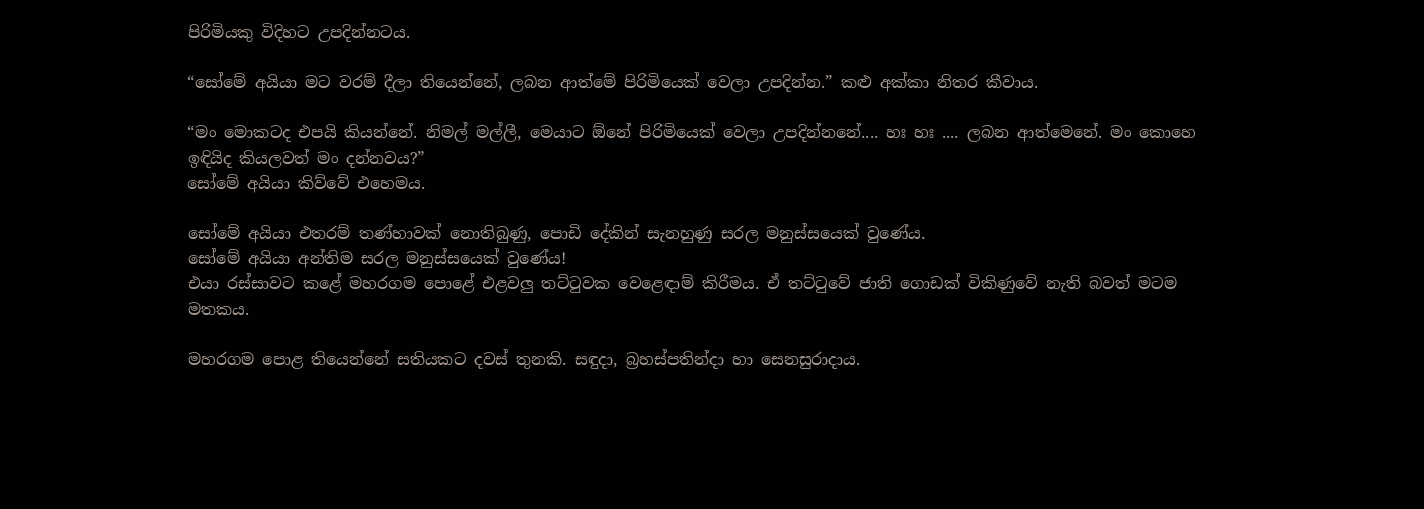පිරිමියකු විදිහට උපදින්නටය.

“සෝමේ අයියා මට වරම් දීලා තියෙන්නේ, ලබන ආත්මේ පිරිමියෙක් වෙලා උපදින්න.” කළු අක්කා නිතර කීවාය.

“මං මොකටද එපයි කියන්නේ. නිමල් මල්ලී, මෙයාට ඕනේ පිරිමියෙක් වෙලා උපදින්නනේ.... හඃ හඃ .... ලබන ආත්මෙනේ. මං කොහෙ ඉඳියිද කියලවත් මං දන්නවය?”
සෝමේ අයියා කිව්වේ එහෙමය.

සෝමේ අයියා එතරම් තණ්හාවක් නොතිබුණු, පොඩි දේකින් සැනහුණු සරල මනුස්සයෙක් වුණේය.
සෝමේ අයියා අන්තිම සරල මනුස්සයෙක් වුණේය!
එයා රස්සාවට කළේ මහරගම පොළේ එළවලු තට්ටුවක වෙළෙඳාම් කිරීමය. ඒ තට්ටුවේ ජාති ගොඩක් විකිණුවේ නැති බවත් මටම මතකය.

මහරගම පොළ තියෙන්නේ සතියකට දවස් තුනකි. සඳුදා, බ්‍රහස්පතින්දා හා සෙනසුරාදාය.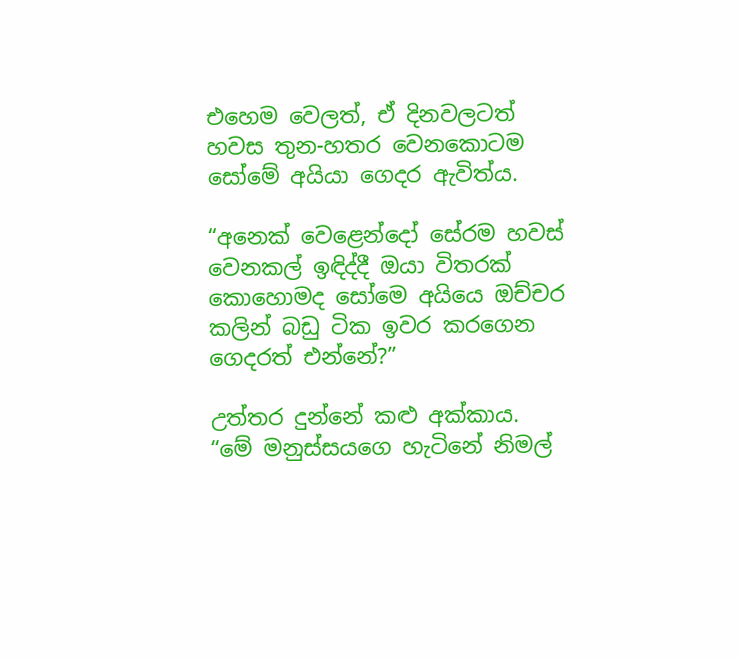එහෙම වෙලත්, ඒ දිනවලටත් හවස තුන-හතර වෙනකොටම සෝමේ අයියා ගෙදර ඇවිත්ය.

“අනෙක් වෙළෙන්දෝ සේරම හවස් වෙනකල් ඉඳිද්දී ඔයා විතරක් කොහොමද සෝමෙ අයියෙ ඔච්චර කලින් බඩු ටික ඉවර කරගෙන ගෙදරත් එන්නේ?”

උත්තර දුන්නේ කළු අක්කාය. “මේ මනුස්සයගෙ හැටිනේ නිමල්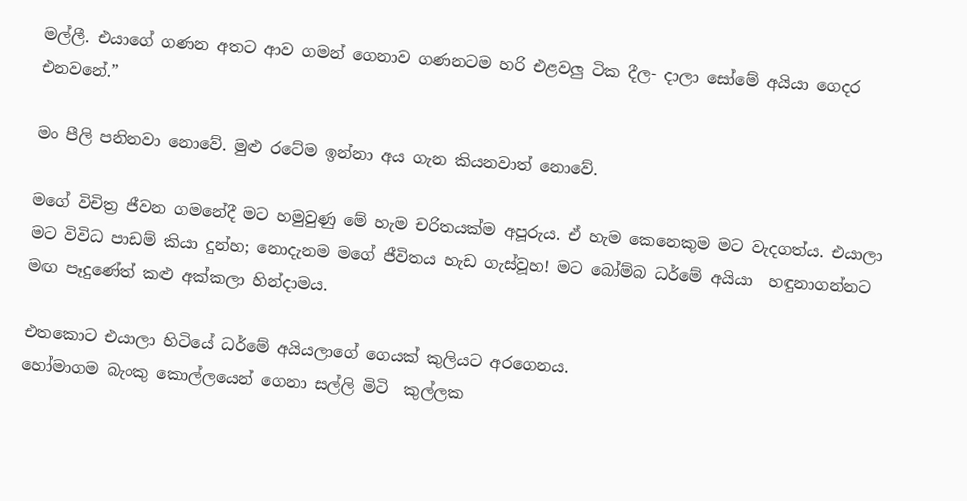මල්ලී. එයාගේ ගණන අතට ආව ගමන් ගෙනාව ගණනටම හරි එළවලු ටික දීල- දාලා සෝමේ අයියා ගෙදර එනවනේ.”

මං පීලි පනිනවා නොවේ. මුළු රටේම ඉන්නා අය ගැන කියනවාත් නොවේ.

මගේ විචිත්‍ර ජීවන ගමනේදී මට හමුවුණු මේ හැම චරිතයක්ම අපූරුය. ඒ හැම කෙනෙකුම මට වැදගත්ය. එයාලා මට විවිධ පාඩම් කියා දුන්හ; නොදැනම මගේ ජීවිතය හැඩ ගැස්වූහ! මට බෝම්බ ධර්මේ අයියා  හඳුනාගන්නට මඟ පෑදුණේත් කළු අක්කලා හින්දාමය.

එතකොට එයාලා හිටියේ ධර්මේ අයියලාගේ ගෙයක් කුලියට අරගෙනය.
හෝමාගම බැංකු කොල්ලයෙන් ගෙනා සල්ලි මිටි  කුල්ලක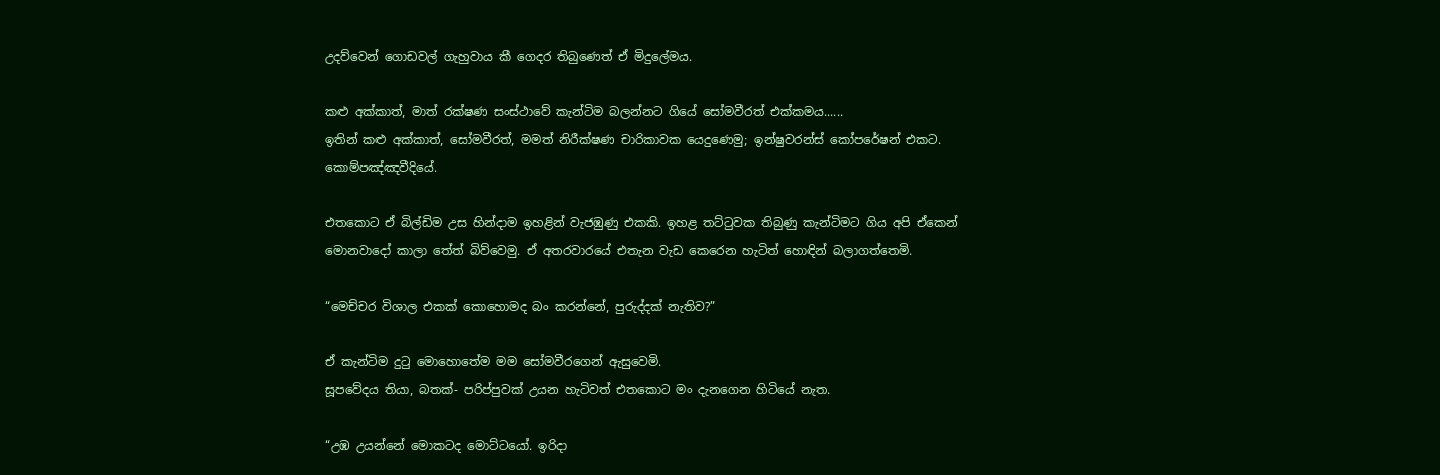උදව්වෙන් ගොඩවල් ගැහුවාය කී ගෙදර තිබුණෙත් ඒ මිදුලේමය.

කළු අක්කාත්, මාත් රක්ෂණ සංස්ථාවේ කැන්ටිම බලන්නට ගියේ සෝමවීරත් එක්කමය......
ඉතින් කළු අක්කාත්, සෝමවීරත්, මමත් නිරීක්ෂණ චාරිකාවක යෙදුණෙමු; ඉන්ෂුවරන්ස් කෝපරේෂන් එකට. කොම්පඤ්ඤවීදියේ.

එතකොට ඒ බිල්ඩිම උස හින්දාම ඉහළින් වැජඹුණු එකකි. ඉහළ තට්ටුවක තිබුණු කැන්ටිමට ගිය අපි ඒකෙන් මොනවාදෝ කාලා තේත් බිව්වෙමු. ඒ අතරවාරයේ එතැන වැඩ කෙරෙන හැටිත් හොඳින් බලාගත්තෙමි.

“මෙච්චර විශාල එකක් කොහොමද බං කරන්නේ, පුරුද්දක් නැතිව?”

ඒ කැන්ටිම දුටු මොහොතේම මම සෝමවීරගෙන් ඇසුවෙමි.
සූපවේදය තියා, බතක්- පරිප්පුවක් උයන හැටිවත් එතකොට මං දැනගෙන හිටියේ නැත.

“උඹ උයන්නේ මොකටද මොට්ටයෝ. ඉරිදා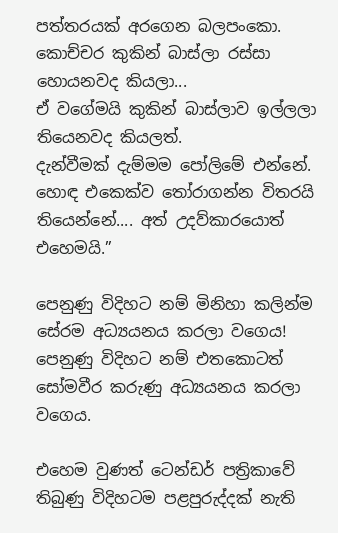පත්තරයක් අරගෙන බලපංකො. කොච්චර කුකින් බාස්ලා රස්සා හොයනවද කියලා...
ඒ වගේමයි කුකින් බාස්ලාව ඉල්ලලා තියෙනවද කියලත්.
දැන්වීමක් දැම්මම පෝලිමේ එන්නේ. හොඳ එකෙක්ව තෝරාගන්න විතරයි තියෙන්නේ.... අත් උදව්කාරයොත් එහෙමයි.”

පෙනුණු විදිහට නම් මිනිහා කලින්ම සේරම අධ්‍යයනය කරලා වගෙය!
පෙනුණු විදිහට නම් එතකොටත් සෝමවීර කරුණු අධ්‍යයනය කරලා වගෙය.

එහෙම වුණත් ටෙන්ඩර් පත්‍රිකාවේ තිබුණු විදිහටම පළපුරුද්දක් නැති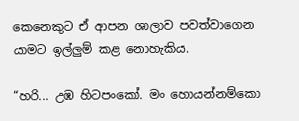කෙනෙකුට ඒ ආපන ශාලාව පවත්වාගෙන යාමට ඉල්ලුම් කළ නොහැකිය.

“හරි... උඹ හිටපංකෝ. මං හොයන්නම්කො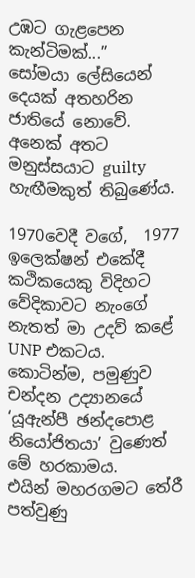උඹට ගැළපෙන කැන්ටිමක්...”
සෝමයා ලේසියෙන් දෙයක් අතහරින ජාතියේ නොවේ. අනෙක් අතට මනුස්සයාට guilty හැඟීමකුත් තිබුණේය.

1970වෙදී වගේ,  1977 ඉලෙක්ෂන් එකේදී කථිකයෙකු විදිහට වේදිකාවට නැංගේ නැතත් මා උදව් කළේ UNP එකටය.
කොටින්ම, පමුණුව චන්දන උද්‍යානයේ ‘යූඇන්පී ඡන්දපොළ නියෝජිතයා’ වුණෙත් මේ හරකාමය.
එයින් මහරගමට තේරී පත්වුණු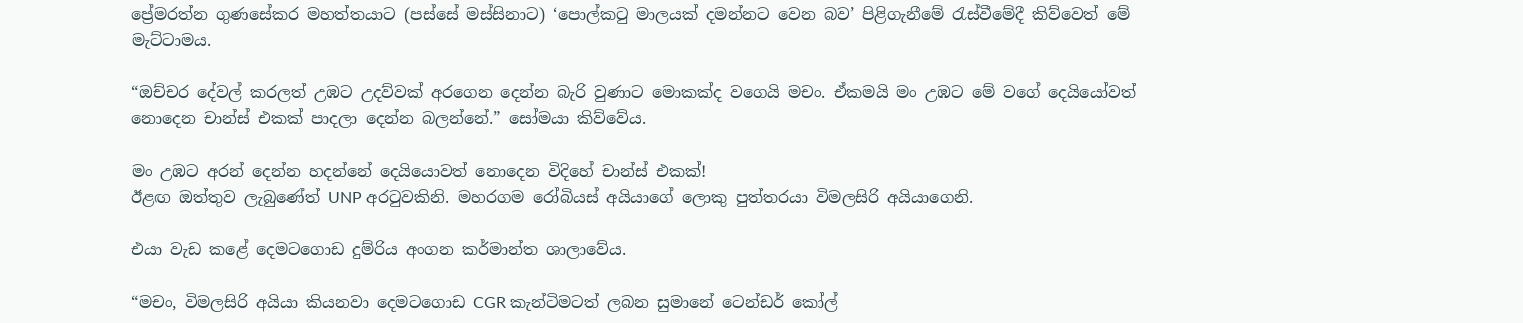ප්‍රේමරත්න ගුණසේකර මහත්තයාට (පස්සේ මස්සිනාට) ‘පොල්කටු මාලයක් දමන්නට වෙන බව’ පිළිගැනීමේ රැස්වීමේදී කිව්වෙත් මේ මැට්ටාමය.

“ඔච්චර දේවල් කරලත් උඹට උදව්වක් අරගෙන දෙන්න බැරි වුණාට මොකක්ද වගෙයි මචං. ඒකමයි මං උඹට මේ වගේ දෙයියෝවත් නොදෙන චාන්ස් එකක් පාදලා දෙන්න බලන්නේ.” සෝමයා කිව්වේය.

මං උඹට අරන් දෙන්න හදන්නේ දෙයියොවත් නොදෙන විදිහේ චාන්ස් එකක්!
ඊළඟ ඔත්තුව ලැබුණේත් UNP අරටුවකිනි. මහරගම රෝබියස් අයියාගේ ලොකු පුත්තරයා විමලසිරි අයියාගෙනි.

එයා වැඩ කළේ දෙමටගොඩ දුම්රිය අංගන කර්මාන්ත ශාලාවේය.

“මචං, විමලසිරි අයියා කියනවා දෙමටගොඩ CGR කැන්ටිමටත් ලබන සුමානේ ටෙන්ඩර් කෝල්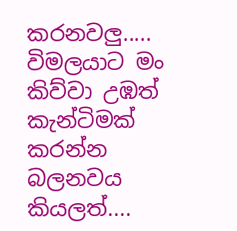කරනවලු..... විමලයාට මං කිව්වා උඹත් කැන්ටිමක් කරන්න බලනවය කියලත්....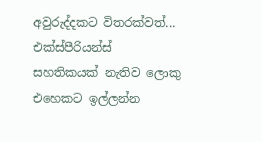අවුරුද්දකට විතරක්වත්... එක්ස්පීරියන්ස් සහතිකයක් නැතිව ලොකු එහෙකට ඉල්ලන්න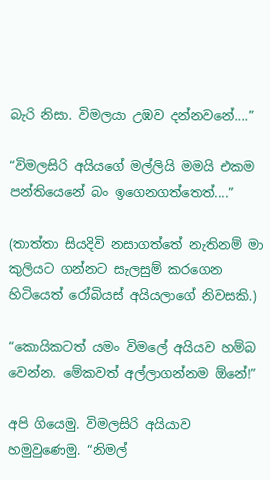බැරි නිසා. විමලයා උඹව දන්නවනේ....”

“විමලසිරි අයියගේ මල්ලියි මමයි එකම පන්තියෙනේ බං ඉගෙනගත්තෙත්....”

(තාත්තා සියදිවි නසාගත්තේ නැතිනම් මා කුලියට ගන්නට සැලසුම් කරගෙන හිටියෙත් රෝබියස් අයියලාගේ නිවසකි.)

“කොයිකටත් යමං විමලේ අයියව හම්බ වෙන්න. මේකවත් අල්ලාගන්නම ඕනේ!”

අපි ගියෙමු. විමලසිරි අයියාව හමුවුණෙමු. “නිමල්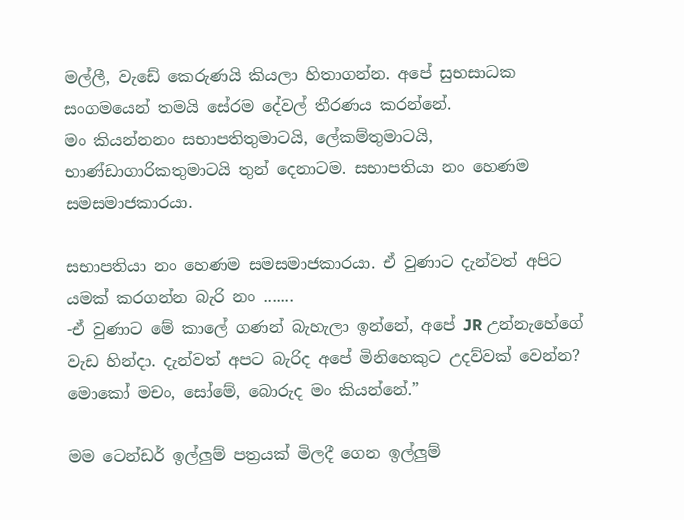මල්ලී, වැඩේ කෙරුණයි කියලා හිතාගන්න. අපේ සුභසාධක සංගමයෙන් තමයි සේරම දේවල් තීරණය කරන්නේ.
මං කියන්නනං සභාපතිතුමාටයි, ලේකම්තුමාටයි, භාණ්ඩාගාරිකතුමාටයි තුන් දෙනාටම. සභාපතියා නං හෙණම සමසමාජකාරයා.

සභාපතියා නං හෙණම සමසමාජකාරයා. ඒ වුණාට දැන්වත් අපිට යමක් කරගන්න බැරි නං .......
-ඒ වුණාට මේ කාලේ ගණන් බැහැලා ඉන්නේ, අපේ JR උන්නැහේගේ වැඩ හින්දා. දැන්වත් අපට බැරිද අපේ මිනිහෙකුට උදව්වක් වෙන්න? මොකෝ මචං, සෝමේ, බොරුද මං කියන්නේ.”

මම ටෙන්ඩර් ඉල්ලුම් පත්‍රයක් මිලදී ගෙන ඉල්ලුම්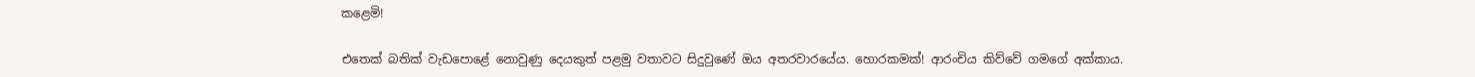කළෙමි!

එතෙක් බතික් වැඩපොළේ නොවුණු දෙයකුත් පළමු වතාවට සිදුවුණේ ඔය අතරවාරයේය. හොරකමක්! ආරංචිය කිව්වේ ගමගේ අක්කාය.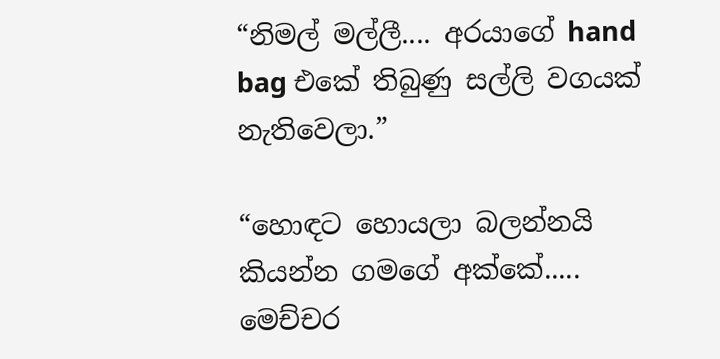“නිමල් මල්ලී.... අරයාගේ hand bag එකේ තිබුණු සල්ලි වගයක් නැතිවෙලා.”

“හොඳට හොයලා බලන්නයි කියන්න ගමගේ අක්කේ..... මෙච්චර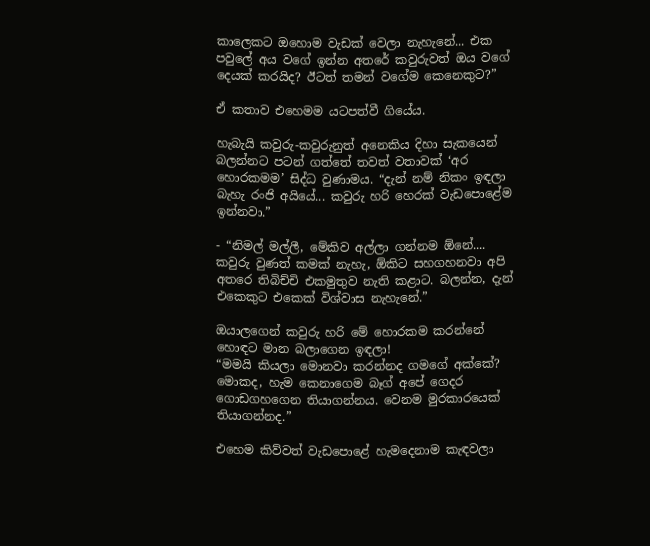කාලෙකට ඔහොම වැඩක් වෙලා නැහැනේ... එක පවුලේ අය වගේ ඉන්න අතරේ කවුරුවත් ඔය වගේ දෙයක් කරයිද? ඊටත් තමන් වගේම කෙනෙකුට?”

ඒ කතාව එහෙමම යටපත්වී ගියේය.

හැබැයි කවුරු-කවුරුනුත් අනෙකිය දිහා සැකයෙන් බලන්නට පටන් ගත්තේ තවත් වතාවක් ‘අර හොරකමම’ සිද්ධ වුණාමය. “දැන් නම් නිකං ඉඳලා බැහැ රංජි අයියේ... කවුරු හරි හෙරක් වැඩපොළේම ඉන්නවා.”

- “නිමල් මල්ලී, මේකිව අල්ලා ගන්නම ඕනේ.... කවුරු වුණත් කමක් නැහැ, ඕකිට සහගහනවා අපි අතරෙ තිබිච්චි එකමුතුව නැති කළාට. බලන්න, දැන් එකෙකුට එකෙක් විශ්වාස නැහැනේ.”

ඔයාලගෙන් කවුරු හරි මේ හොරකම කරන්නේ හොඳට මාන බලාගෙන ඉඳලා!
“මමයි කියලා මොනවා කරන්නද ගමගේ අක්කේ? මොකද, හැම කෙනාගෙම බෑග් අපේ ගෙදර ගොඩගහගෙන තියාගන්නය. වෙනම මුරකාරයෙක් තියාගන්නද.”

එහෙම කිව්වත් වැඩපොළේ හැමදෙනාම කැඳවලා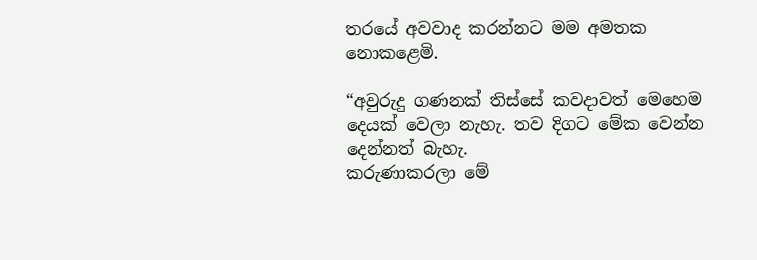තරයේ අවවාද කරන්නට මම අමතක නොකළෙමි.

“අවුරුදු ගණනක් තිස්සේ කවදාවත් මෙහෙම දෙයක් වෙලා නැහැ. තව දිගට මේක වෙන්න දෙන්නත් බැහැ.
කරුණාකරලා මේ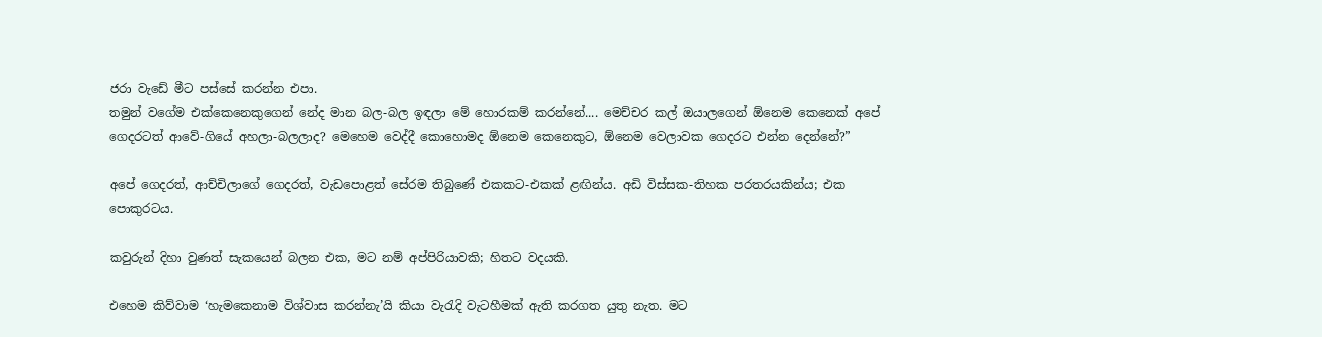ජරා වැඩේ මීට පස්සේ කරන්න එපා.
තමුන් වගේම එක්කෙනෙකුගෙන් නේද මාන බල-බල ඉඳලා මේ හොරකම් කරන්නේ.... මෙච්චර කල් ඔයාලගෙන් ඕනෙම කෙනෙක් අපේ ගෙදරටත් ආවේ-ගියේ අහලා-බලලාද? මෙහෙම වෙද්දී කොහොමද ඕනෙම කෙනෙකුට, ඕනෙම වෙලාවක ගෙදරට එන්න දෙන්නේ?”

අපේ ගෙදරත්, ආච්චිලාගේ ගෙදරත්, වැඩපොළත් සේරම තිබුණේ එකකට-එකක් ළඟින්ය. අඩි විස්සක-තිහක පරතරයකින්ය; එක පොකුරටය.

කවුරුන් දිහා වුණත් සැකයෙන් බලන එක, මට නම් අප්පිරියාවකි; හිතට වදයකි.

එහෙම කිව්වාම ‘හැමකෙනාම විශ්වාස කරන්නැ’යි කියා වැරැදි වැටහීමක් ඇති කරගත යුතු නැත. මට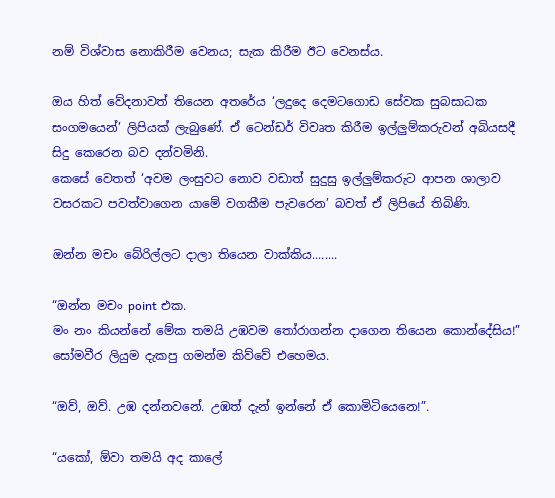නම් විශ්වාස නොකිරීම වෙනය; සැක කිරීම ඊට වෙනස්ය.

ඔය හිත් වේදනාවත් තියෙන අතරේය ‘ලදුදෙ දෙමටගොඩ සේවක සුබසාධක සංගමයෙන්’ ලිපියක් ලැබුණේ. ඒ ටෙන්ඩර් විවෘත කිරීම ඉල්ලුම්කරුවන් අබියසදී සිදු කෙරෙන බව දන්වමිනි.
කෙසේ වෙතත් ‘අවම ලංසුවට නොව වඩාත් සුදුසු ඉල්ලුම්කරුට ආපන ශාලාව වසරකට පවත්වාගෙන යාමේ වගකීම පැවරෙන’ බවත් ඒ ලිපියේ තිබිණි.

ඔන්න මචං බේරිල්ලට දාලා තියෙන වාක්කිය........

“ඔන්න මචං point එක.
මං නං කියන්නේ මේක තමයි උඹවම තෝරාගන්න දාගෙන තියෙන කොන්දේසිය!” සෝමවීර ලියුම දැකපු ගමන්ම කිව්වේ එහෙමය.

“ඔව්, ඔව්. උඹ දන්නවනේ. උඹත් දැන් ඉන්නේ ඒ කොමිටියෙනෙ!”.

“යකෝ, ඕවා තමයි අද කාලේ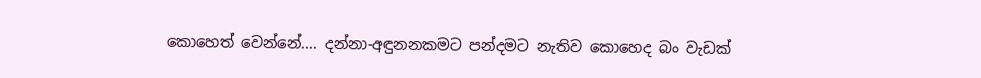කොහෙත් වෙන්නේ.... දන්නා-අඳුනනකමට පන්දමට නැතිව කොහෙද බං වැඩක්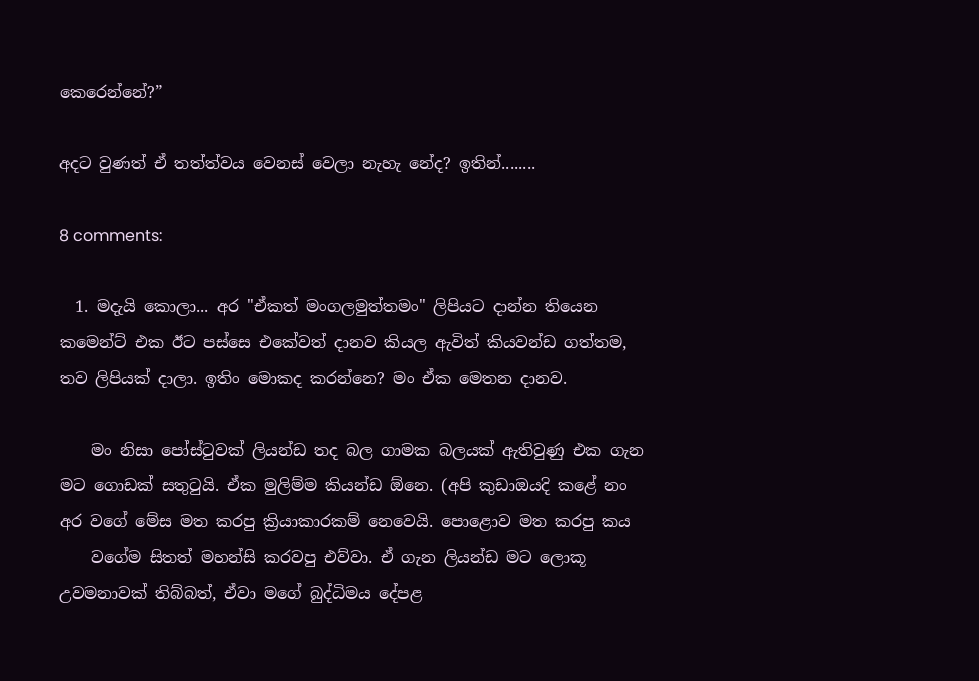කෙරෙන්නේ?”

අදට වුණත් ඒ තත්ත්වය වෙනස් වෙලා නැහැ නේද? ඉතින්........

8 comments:

  1. මදැයි කොලා... අර "ඒකත් මංගලමුත්තමං" ලිපියට දාන්න තියෙන කමෙන්ට් එක ඊට පස්සෙ එකේවත් දානව කියල ඇවිත් කියවන්ඩ ගත්තම, තව ලිපියක් දාලා. ඉතිං මොකද කරන්නෙ? මං ඒක මෙතන දානව.

    මං නිසා පෝස්ටුවක් ලියන්ඩ තද බල ගාමක බලයක් ඇතිවුණු එක ගැන මට ගොඩක් සතුටුයි. ඒක මුලිම්ම කියන්ඩ ඕනෙ. (අපි කුඩාඔයදි කළේ නං අර වගේ මේස මත කරපු ක්‍රියාකාරකම් නෙවෙයි. පොළොව මත කරපු කය
    වගේම සිතත් මහන්සි කරවපු එව්වා. ඒ ගැන ලියන්ඩ මට ලොකූ උවමනාවක් තිබ්බත්, ඒවා මගේ බුද්ධිමය දේපළ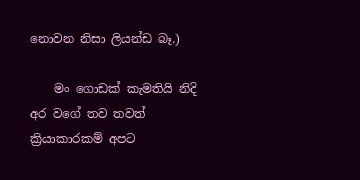නොවන නිසා ලියන්ඩ බෑ.)

    මං ගොඩක් කැමතියි නිදි අර වගේ තව තවත් ක්‍රියාකාරකම් අපට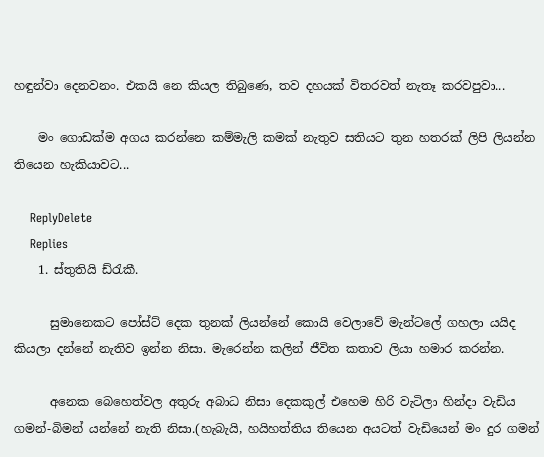හඳුන්වා දෙනවනං. එකයි නෙ කියල තිබුණෙ, තව දහයක් විතරවත් නැතෑ කරවපුවා...

    මං ගොඩක්ම අගය කරන්නෙ කම්මැලි කමක් නැතුව සතියට තුන හතරක් ලිපි ලියන්න තියෙන හැකියාවට...

    ReplyDelete
    Replies
    1. ස්තුතියි ඩ්රැකී.

      සුමානෙකට පෝස්ට් දෙක තුනක් ලියන්නේ කොයි වෙලාවේ මැන්ටලේ ගහලා යයිද කියලා දන්නේ නැතිව ඉන්න නිසා. මැරෙන්න කලින් ජීවිත කතාව ලියා හමාර කරන්න.

      අනෙක බෙහෙත්වල අතුරු අබාධ නිසා දෙකකුල් එහෙම හිරි වැටිලා හින්දා වැඩිය ගමන්-බිමන් යන්නේ නැති නිසා.(හැබැයි, හයිහත්තිය තියෙන අයටත් වැඩියෙන් මං දුර ගමන්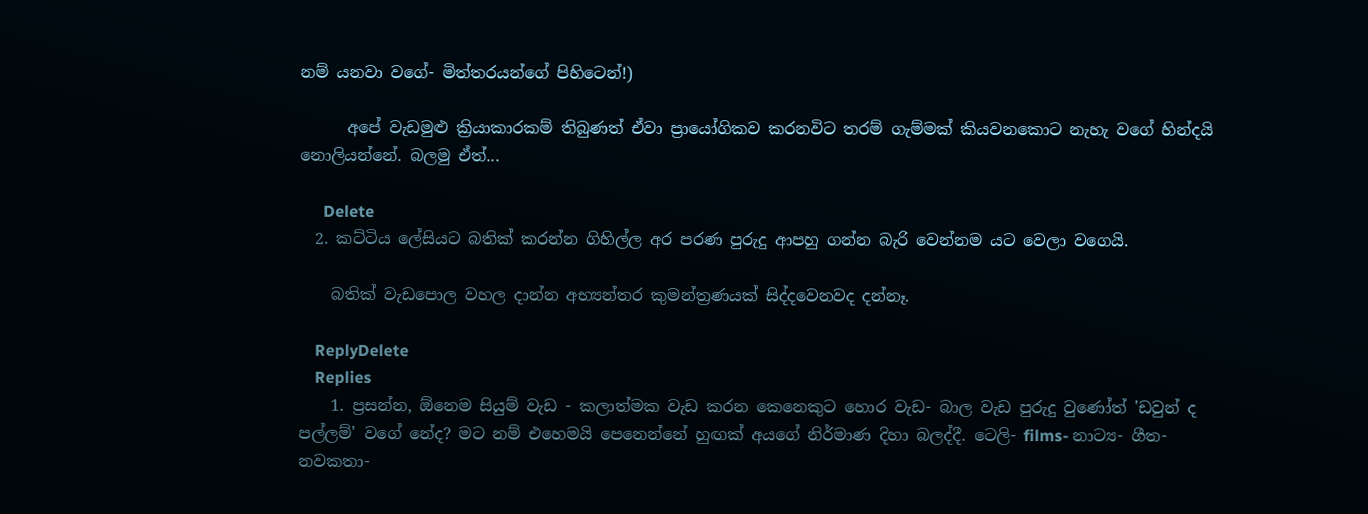නම් යනවා වගේ- මිත්තරයන්ගේ පිහිටෙන්!)

      අපේ වැඩමුළු ක්‍රියාකාරකම් තිබුණත් ඒවා ප්‍රායෝගිකව කරනවිට තරම් ගැම්මක් කියවනකොට නැහැ වගේ හින්දයි නොලියන්නේ. බලමු ඒත්...

      Delete
  2. කට්ටිය ලේසියට බතික් කරන්න ගිහිල්ල අර පරණ පුරුදු ආපහු ගන්න බැරි වෙන්නම යට වෙලා වගෙයි.

    බතික් වැඩපොල වහල දාන්න අභ්‍යන්තර කුමන්ත්‍රණයක් සිද්දවෙනවද දන්නෑ.

    ReplyDelete
    Replies
    1. ප්‍රසන්න, ඕනෙම සියුම් වැඩ - කලාත්මක වැඩ කරන කෙනෙකුට හොර වැඩ- බාල වැඩ පුරුදු වුණෝත් 'ඩවුන් ද පල්ලම්' වගේ නේද? මට නම් එහෙමයි පෙනෙන්නේ හුඟක් අයගේ නිර්මාණ දිහා බලද්දී. ටෙලි- films- නාට්‍ය- ගීත- නවකතා-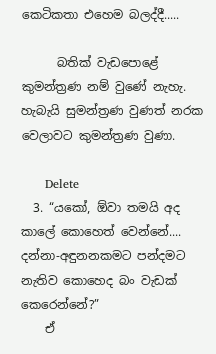කෙටිකතා එහෙම බලද්දී.....

      බතික් වැඩපොළේ කුමන්ත්‍රණ නම් වුණේ නැහැ. හැබැයි සුමන්ත්‍රණ වුණත් නරක වෙලාවට කුමන්ත්‍රණ වුණා.

      Delete
  3. “යකෝ, ඕවා තමයි අද කාලේ කොහෙත් වෙන්නේ.... දන්නා-අඳුනනකමට පන්දමට නැතිව කොහෙද බං වැඩක් කෙරෙන්නේ?”
    ඒ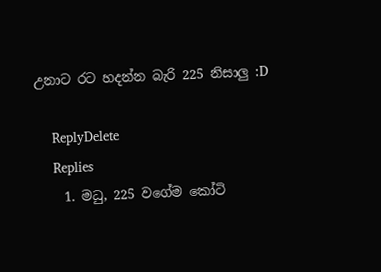උනාට රට හදන්න බැරි 225 නිසාලු :D

    ReplyDelete
    Replies
    1. මධු, 225 වගේම කෝටි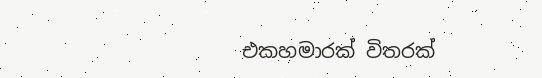එකහමාරක් විතරක්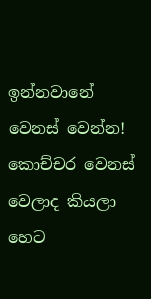ඉන්නවානේ වෙනස් වෙන්න! කොච්චර වෙනස් වෙලාද කියලා හෙට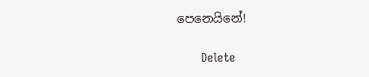පෙනෙයිනේ!

      Delete